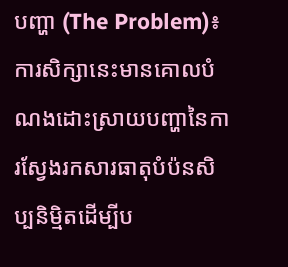បញ្ហា (The Problem)៖ ការសិក្សានេះមានគោលបំណងដោះស្រាយបញ្ហានៃការស្វែងរកសារធាតុបំប៉នសិប្បនិម្មិតដើម្បីប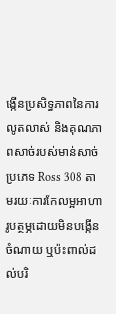ង្កើនប្រសិទ្ធភាពនៃការលូតលាស់ និងគុណភាពសាច់របស់មាន់សាច់ប្រភេទ Ross 308 តាមរយៈការកែលម្អអាហារូបត្ថម្ភដោយមិនបង្កើនចំណាយ ឬប៉ះពាល់ដល់បរិ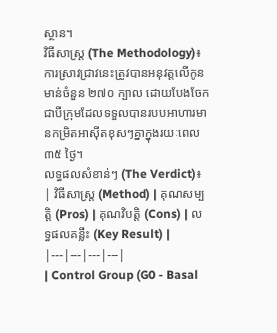ស្ថាន។
វិធីសាស្ត្រ (The Methodology)៖ ការស្រាវជ្រាវនេះត្រូវបានអនុវត្តលើកូនមាន់ចំនួន ២៧០ ក្បាល ដោយបែងចែកជាបីក្រុមដែលទទួលបានរបបអាហារមានកម្រិតអាស៊ីតខុសៗគ្នាក្នុងរយៈពេល ៣៥ ថ្ងៃ។
លទ្ធផលសំខាន់ៗ (The Verdict)៖
| វិធីសាស្ត្រ (Method) | គុណសម្បត្តិ (Pros) | គុណវិបត្តិ (Cons) | លទ្ធផលគន្លឹះ (Key Result) |
|---|---|---|---|
| Control Group (G0 - Basal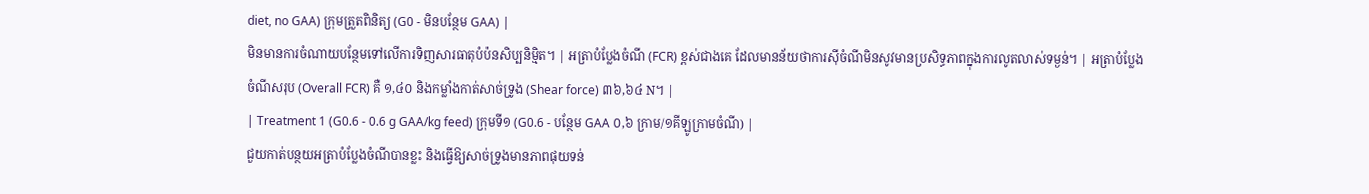diet, no GAA) ក្រុមត្រួតពិនិត្យ (G0 - មិនបន្ថែម GAA) |
មិនមានការចំណាយបន្ថែមទៅលើការទិញសារធាតុបំប៉នសិប្បនិម្មិត។ | អត្រាបំប្លែងចំណី (FCR) ខ្ពស់ជាងគេ ដែលមានន័យថាការស៊ីចំណីមិនសូវមានប្រសិទ្ធភាពក្នុងការលូតលាស់ទម្ងន់។ | អត្រាបំប្លែងចំណីសរុប (Overall FCR) គឺ ១,៤០ និងកម្លាំងកាត់សាច់ទ្រូង (Shear force) ៣៦,៦៤ N។ |
| Treatment 1 (G0.6 - 0.6 g GAA/kg feed) ក្រុមទី១ (G0.6 - បន្ថែម GAA ០,៦ ក្រាម/១គីឡូក្រាមចំណី) |
ជួយកាត់បន្ថយអត្រាបំប្លែងចំណីបានខ្លះ និងធ្វើឱ្យសាច់ទ្រូងមានភាពផុយទន់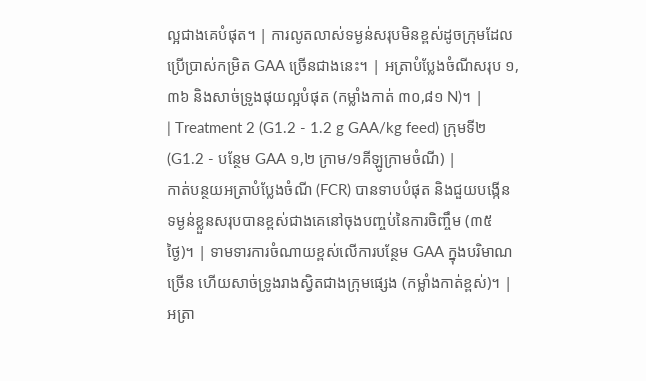ល្អជាងគេបំផុត។ | ការលូតលាស់ទម្ងន់សរុបមិនខ្ពស់ដូចក្រុមដែលប្រើប្រាស់កម្រិត GAA ច្រើនជាងនេះ។ | អត្រាបំប្លែងចំណីសរុប ១,៣៦ និងសាច់ទ្រូងផុយល្អបំផុត (កម្លាំងកាត់ ៣០,៨១ N)។ |
| Treatment 2 (G1.2 - 1.2 g GAA/kg feed) ក្រុមទី២ (G1.2 - បន្ថែម GAA ១,២ ក្រាម/១គីឡូក្រាមចំណី) |
កាត់បន្ថយអត្រាបំប្លែងចំណី (FCR) បានទាបបំផុត និងជួយបង្កើនទម្ងន់ខ្លួនសរុបបានខ្ពស់ជាងគេនៅចុងបញ្ចប់នៃការចិញ្ចឹម (៣៥ថ្ងៃ)។ | ទាមទារការចំណាយខ្ពស់លើការបន្ថែម GAA ក្នុងបរិមាណច្រើន ហើយសាច់ទ្រូងរាងស្វិតជាងក្រុមផ្សេង (កម្លាំងកាត់ខ្ពស់)។ | អត្រា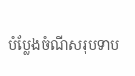បំប្លែងចំណីសរុបទាប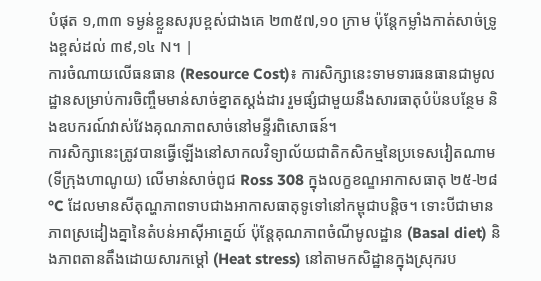បំផុត ១,៣៣ ទម្ងន់ខ្លួនសរុបខ្ពស់ជាងគេ ២៣៥៧,១០ ក្រាម ប៉ុន្តែកម្លាំងកាត់សាច់ទ្រូងខ្ពស់ដល់ ៣៩,១៤ N។ |
ការចំណាយលើធនធាន (Resource Cost)៖ ការសិក្សានេះទាមទារធនធានជាមូលដ្ឋានសម្រាប់ការចិញ្ចឹមមាន់សាច់ខ្នាតស្តង់ដារ រួមផ្សំជាមួយនឹងសារធាតុបំប៉នបន្ថែម និងឧបករណ៍វាស់វែងគុណភាពសាច់នៅមន្ទីរពិសោធន៍។
ការសិក្សានេះត្រូវបានធ្វើឡើងនៅសាកលវិទ្យាល័យជាតិកសិកម្មនៃប្រទេសវៀតណាម (ទីក្រុងហាណូយ) លើមាន់សាច់ពូជ Ross 308 ក្នុងលក្ខខណ្ឌអាកាសធាតុ ២៥-២៨°C ដែលមានសីតុណ្ហភាពទាបជាងអាកាសធាតុទូទៅនៅកម្ពុជាបន្តិច។ ទោះបីជាមានភាពស្រដៀងគ្នានៃតំបន់អាស៊ីអាគ្នេយ៍ ប៉ុន្តែគុណភាពចំណីមូលដ្ឋាន (Basal diet) និងភាពតានតឹងដោយសារកម្តៅ (Heat stress) នៅតាមកសិដ្ឋានក្នុងស្រុករប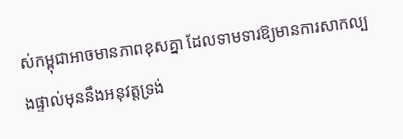ស់កម្ពុជាអាចមានភាពខុសគ្នា ដែលទាមទារឱ្យមានការសាកល្បងផ្ទាល់មុននឹងអនុវត្តទ្រង់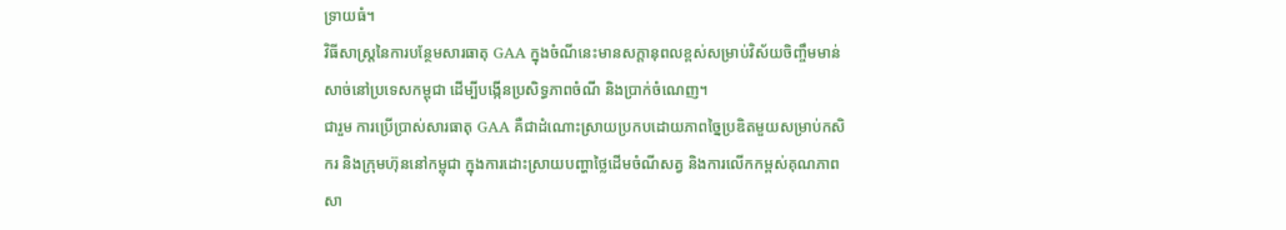ទ្រាយធំ។
វិធីសាស្ត្រនៃការបន្ថែមសារធាតុ GAA ក្នុងចំណីនេះមានសក្តានុពលខ្ពស់សម្រាប់វិស័យចិញ្ចឹមមាន់សាច់នៅប្រទេសកម្ពុជា ដើម្បីបង្កើនប្រសិទ្ធភាពចំណី និងប្រាក់ចំណេញ។
ជារួម ការប្រើប្រាស់សារធាតុ GAA គឺជាដំណោះស្រាយប្រកបដោយភាពច្នៃប្រឌិតមួយសម្រាប់កសិករ និងក្រុមហ៊ុននៅកម្ពុជា ក្នុងការដោះស្រាយបញ្ហាថ្លៃដើមចំណីសត្វ និងការលើកកម្ពស់គុណភាពសា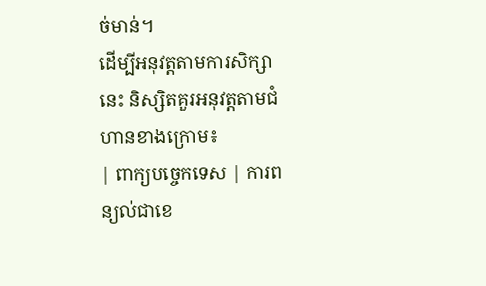ច់មាន់។
ដើម្បីអនុវត្តតាមការសិក្សានេះ និស្សិតគួរអនុវត្តតាមជំហានខាងក្រោម៖
| ពាក្យបច្ចេកទេស | ការពន្យល់ជាខេ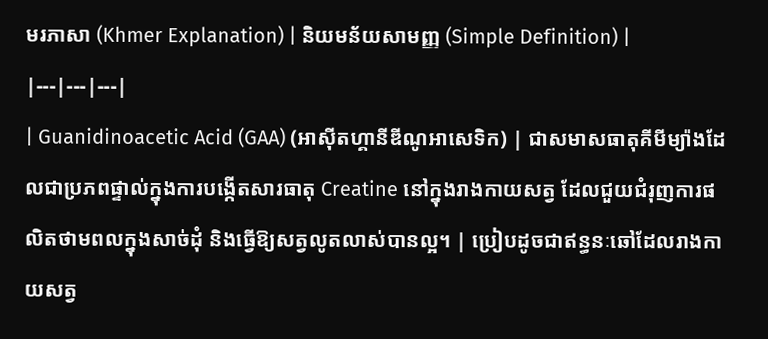មរភាសា (Khmer Explanation) | និយមន័យសាមញ្ញ (Simple Definition) |
|---|---|---|
| Guanidinoacetic Acid (GAA) (អាស៊ីតហ្គានីឌីណូអាសេទិក) | ជាសមាសធាតុគីមីម្យ៉ាងដែលជាប្រភពផ្ទាល់ក្នុងការបង្កើតសារធាតុ Creatine នៅក្នុងរាងកាយសត្វ ដែលជួយជំរុញការផលិតថាមពលក្នុងសាច់ដុំ និងធ្វើឱ្យសត្វលូតលាស់បានល្អ។ | ប្រៀបដូចជាឥន្ធនៈឆៅដែលរាងកាយសត្វ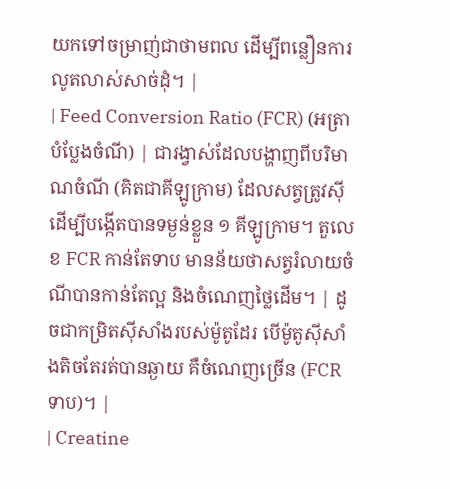យកទៅចម្រាញ់ជាថាមពល ដើម្បីពន្លឿនការលូតលាស់សាច់ដុំ។ |
| Feed Conversion Ratio (FCR) (អត្រាបំប្លែងចំណី) | ជារង្វាស់ដែលបង្ហាញពីបរិមាណចំណី (គិតជាគីឡូក្រាម) ដែលសត្វត្រូវស៊ីដើម្បីបង្កើតបានទម្ងន់ខ្លួន ១ គីឡូក្រាម។ តួលេខ FCR កាន់តែទាប មានន័យថាសត្វរំលាយចំណីបានកាន់តែល្អ និងចំណេញថ្លៃដើម។ | ដូចជាកម្រិតស៊ីសាំងរបស់ម៉ូតូដែរ បើម៉ូតូស៊ីសាំងតិចតែរត់បានឆ្ងាយ គឺចំណេញច្រើន (FCR ទាប)។ |
| Creatine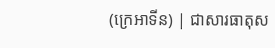(ក្រេអាទីន) | ជាសារធាតុស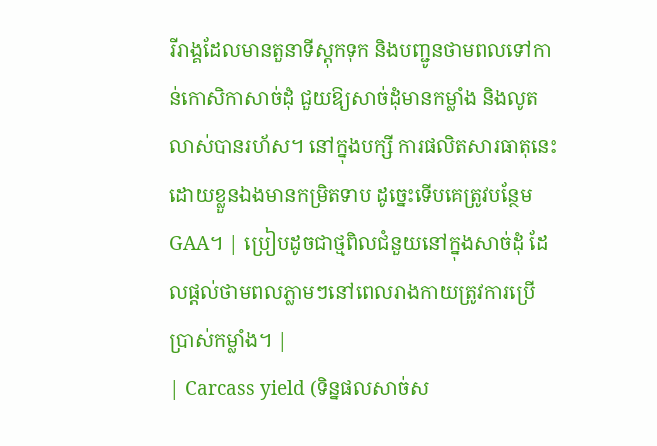រីរាង្គដែលមានតួនាទីស្តុកទុក និងបញ្ជូនថាមពលទៅកាន់កោសិកាសាច់ដុំ ជួយឱ្យសាច់ដុំមានកម្លាំង និងលូតលាស់បានរហ័ស។ នៅក្នុងបក្សី ការផលិតសារធាតុនេះដោយខ្លួនឯងមានកម្រិតទាប ដូច្នេះទើបគេត្រូវបន្ថែម GAA។ | ប្រៀបដូចជាថ្មពិលជំនួយនៅក្នុងសាច់ដុំ ដែលផ្តល់ថាមពលភ្លាមៗនៅពេលរាងកាយត្រូវការប្រើប្រាស់កម្លាំង។ |
| Carcass yield (ទិន្នផលសាច់ស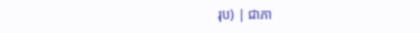រុប) | ជាភា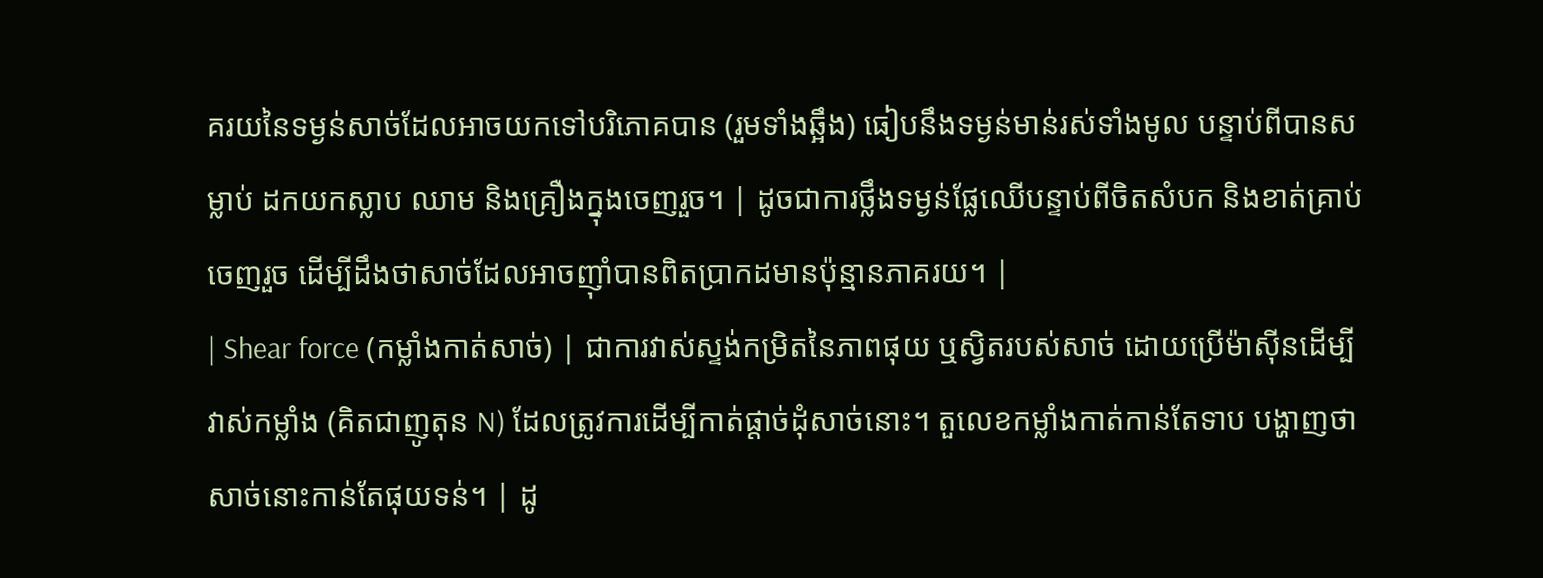គរយនៃទម្ងន់សាច់ដែលអាចយកទៅបរិភោគបាន (រួមទាំងឆ្អឹង) ធៀបនឹងទម្ងន់មាន់រស់ទាំងមូល បន្ទាប់ពីបានសម្លាប់ ដកយកស្លាប ឈាម និងគ្រឿងក្នុងចេញរួច។ | ដូចជាការថ្លឹងទម្ងន់ផ្លែឈើបន្ទាប់ពីចិតសំបក និងខាត់គ្រាប់ចេញរួច ដើម្បីដឹងថាសាច់ដែលអាចញ៉ាំបានពិតប្រាកដមានប៉ុន្មានភាគរយ។ |
| Shear force (កម្លាំងកាត់សាច់) | ជាការវាស់ស្ទង់កម្រិតនៃភាពផុយ ឬស្វិតរបស់សាច់ ដោយប្រើម៉ាស៊ីនដើម្បីវាស់កម្លាំង (គិតជាញូតុន N) ដែលត្រូវការដើម្បីកាត់ផ្តាច់ដុំសាច់នោះ។ តួលេខកម្លាំងកាត់កាន់តែទាប បង្ហាញថាសាច់នោះកាន់តែផុយទន់។ | ដូ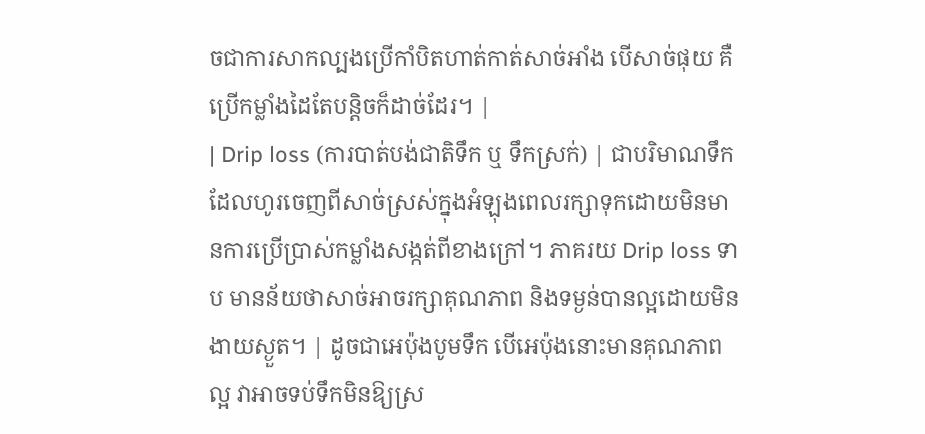ចជាការសាកល្បងប្រើកាំបិតហាត់កាត់សាច់អាំង បើសាច់ផុយ គឺប្រើកម្លាំងដៃតែបន្តិចក៏ដាច់ដែរ។ |
| Drip loss (ការបាត់បង់ជាតិទឹក ឬ ទឹកស្រក់) | ជាបរិមាណទឹកដែលហូរចេញពីសាច់ស្រស់ក្នុងអំឡុងពេលរក្សាទុកដោយមិនមានការប្រើប្រាស់កម្លាំងសង្កត់ពីខាងក្រៅ។ ភាគរយ Drip loss ទាប មានន័យថាសាច់អាចរក្សាគុណភាព និងទម្ងន់បានល្អដោយមិនងាយស្ងួត។ | ដូចជាអេប៉ុងបូមទឹក បើអេប៉ុងនោះមានគុណភាពល្អ វាអាចទប់ទឹកមិនឱ្យស្រ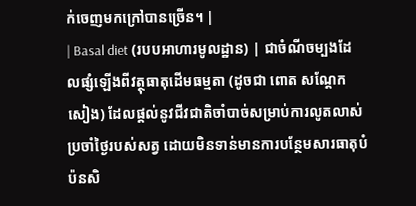ក់ចេញមកក្រៅបានច្រើន។ |
| Basal diet (របបអាហារមូលដ្ឋាន) | ជាចំណីចម្បងដែលផ្សំឡើងពីវត្ថុធាតុដើមធម្មតា (ដូចជា ពោត សណ្តែកសៀង) ដែលផ្តល់នូវជីវជាតិចាំបាច់សម្រាប់ការលូតលាស់ប្រចាំថ្ងៃរបស់សត្វ ដោយមិនទាន់មានការបន្ថែមសារធាតុបំប៉នសិ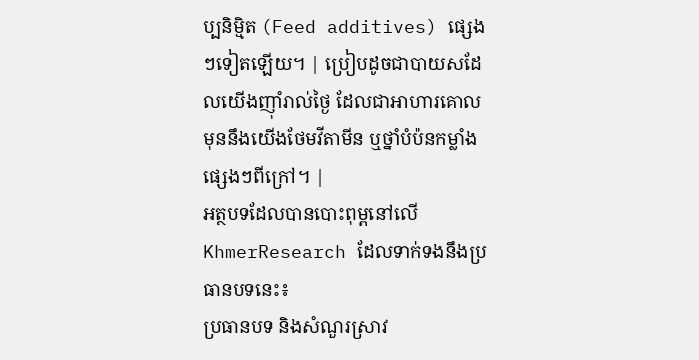ប្បនិម្មិត (Feed additives) ផ្សេងៗទៀតឡើយ។ | ប្រៀបដូចជាបាយសដែលយើងញ៉ាំរាល់ថ្ងៃ ដែលជាអាហារគោល មុននឹងយើងថែមវីតាមីន ឬថ្នាំបំប៉នកម្លាំងផ្សេងៗពីក្រៅ។ |
អត្ថបទដែលបានបោះពុម្ពនៅលើ KhmerResearch ដែលទាក់ទងនឹងប្រធានបទនេះ៖
ប្រធានបទ និងសំណួរស្រាវ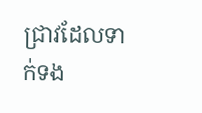ជ្រាវដែលទាក់ទង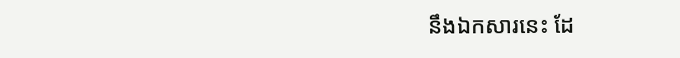នឹងឯកសារនេះ ដែ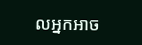លអ្នកអាច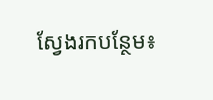ស្វែងរកបន្ថែម៖